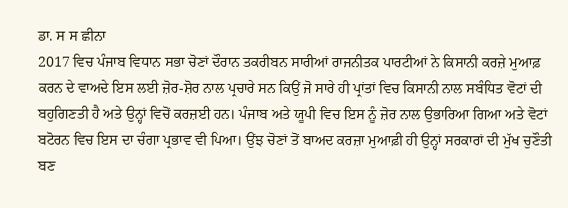ਡਾ. ਸ ਸ ਛੀਨਾ
2017 ਵਿਚ ਪੰਜਾਬ ਵਿਧਾਨ ਸਭਾ ਚੋਣਾਂ ਦੌਰਾਨ ਤਕਰੀਬਨ ਸਾਰੀਆਂ ਰਾਜਨੀਤਕ ਪਾਰਟੀਆਂ ਨੇ ਕਿਸਾਨੀ ਕਰਜ਼ੇ ਮੁਆਫ਼ ਕਰਨ ਦੇ ਵਾਅਦੇ ਇਸ ਲਈ ਜ਼ੋਰ-ਸ਼ੋਰ ਨਾਲ ਪ੍ਰਚਾਰੇ ਸਨ ਕਿਉਂ ਜੋ ਸਾਰੇ ਹੀ ਪ੍ਰਾਂਤਾਂ ਵਿਚ ਕਿਸਾਨੀ ਨਾਲ ਸਬੰਧਿਤ ਵੋਟਾਂ ਦੀ ਬਹੁਗਿਣਤੀ ਹੈ ਅਤੇ ਉਨ੍ਹਾਂ ਵਿਚੋਂ ਕਰਜ਼ਈ ਹਨ। ਪੰਜਾਬ ਅਤੇ ਯੂਪੀ ਵਿਚ ਇਸ ਨੂੰ ਜ਼ੋਰ ਨਾਲ ਉਭਾਰਿਆ ਗਿਆ ਅਤੇ ਵੋਟਾਂ ਬਟੋਰਨ ਵਿਚ ਇਸ ਦਾ ਚੰਗਾ ਪ੍ਰਭਾਵ ਵੀ ਪਿਆ। ਉਂਝ ਚੋਣਾਂ ਤੋਂ ਬਾਅਦ ਕਰਜ਼ਾ ਮੁਆਫ਼ੀ ਹੀ ਉਨ੍ਹਾਂ ਸਰਕਾਰਾਂ ਦੀ ਮੁੱਖ ਚੁਣੌਤੀ ਬਣ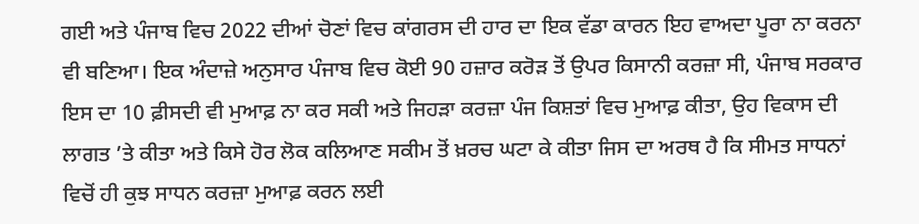ਗਈ ਅਤੇ ਪੰਜਾਬ ਵਿਚ 2022 ਦੀਆਂ ਚੋਣਾਂ ਵਿਚ ਕਾਂਗਰਸ ਦੀ ਹਾਰ ਦਾ ਇਕ ਵੱਡਾ ਕਾਰਨ ਇਹ ਵਾਅਦਾ ਪੂਰਾ ਨਾ ਕਰਨਾ ਵੀ ਬਣਿਆ। ਇਕ ਅੰਦਾਜ਼ੇ ਅਨੁਸਾਰ ਪੰਜਾਬ ਵਿਚ ਕੋਈ 90 ਹਜ਼ਾਰ ਕਰੋੜ ਤੋਂ ਉਪਰ ਕਿਸਾਨੀ ਕਰਜ਼ਾ ਸੀ, ਪੰਜਾਬ ਸਰਕਾਰ ਇਸ ਦਾ 10 ਫ਼ੀਸਦੀ ਵੀ ਮੁਆਫ਼ ਨਾ ਕਰ ਸਕੀ ਅਤੇ ਜਿਹੜਾ ਕਰਜ਼ਾ ਪੰਜ ਕਿਸ਼ਤਾਂ ਵਿਚ ਮੁਆਫ਼ ਕੀਤਾ, ਉਹ ਵਿਕਾਸ ਦੀ ਲਾਗਤ ’ਤੇ ਕੀਤਾ ਅਤੇ ਕਿਸੇ ਹੋਰ ਲੋਕ ਕਲਿਆਣ ਸਕੀਮ ਤੋਂ ਖ਼ਰਚ ਘਟਾ ਕੇ ਕੀਤਾ ਜਿਸ ਦਾ ਅਰਥ ਹੈ ਕਿ ਸੀਮਤ ਸਾਧਨਾਂ ਵਿਚੋਂ ਹੀ ਕੁਝ ਸਾਧਨ ਕਰਜ਼ਾ ਮੁਆਫ਼ ਕਰਨ ਲਈ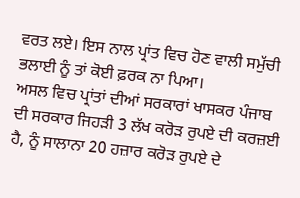ਵਰਤ ਲਏ। ਇਸ ਨਾਲ ਪ੍ਰਾਂਤ ਵਿਚ ਹੋਣ ਵਾਲੀ ਸਮੁੱਚੀ ਭਲਾਈ ਨੂੰ ਤਾਂ ਕੋਈ ਫ਼ਰਕ ਨਾ ਪਿਆ।
ਅਸਲ ਵਿਚ ਪ੍ਰਾਂਤਾਂ ਦੀਆਂ ਸਰਕਾਰਾਂ ਖਾਸਕਰ ਪੰਜਾਬ ਦੀ ਸਰਕਾਰ ਜਿਹੜੀ 3 ਲੱਖ ਕਰੋੜ ਰੁਪਏ ਦੀ ਕਰਜ਼ਈ ਹੈ, ਨੂੰ ਸਾਲਾਨਾ 20 ਹਜ਼ਾਰ ਕਰੋੜ ਰੁਪਏ ਦੇ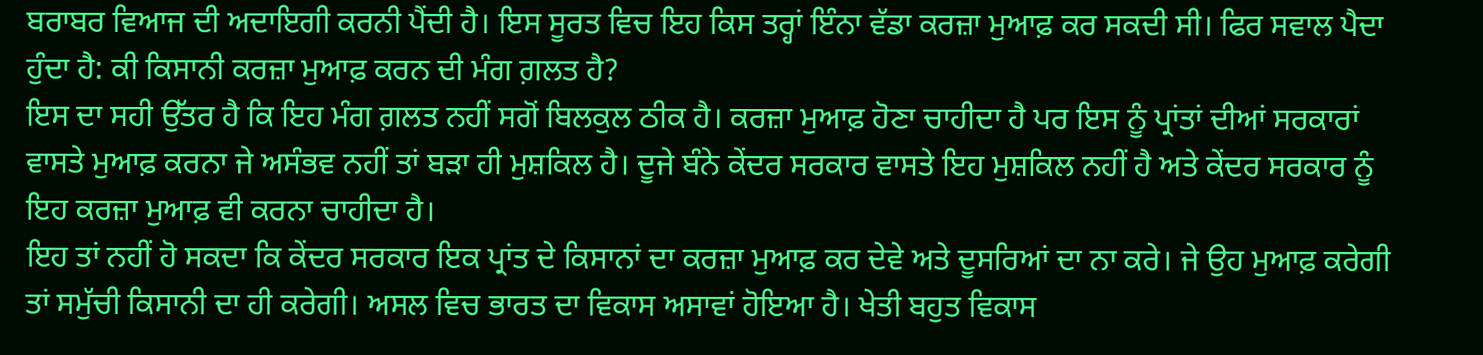ਬਰਾਬਰ ਵਿਆਜ ਦੀ ਅਦਾਇਗੀ ਕਰਨੀ ਪੈਂਦੀ ਹੈ। ਇਸ ਸੂਰਤ ਵਿਚ ਇਹ ਕਿਸ ਤਰ੍ਹਾਂ ਇੰਨਾ ਵੱਡਾ ਕਰਜ਼ਾ ਮੁਆਫ਼ ਕਰ ਸਕਦੀ ਸੀ। ਫਿਰ ਸਵਾਲ ਪੈਦਾ ਹੁੰਦਾ ਹੈ: ਕੀ ਕਿਸਾਨੀ ਕਰਜ਼ਾ ਮੁਆਫ਼ ਕਰਨ ਦੀ ਮੰਗ ਗ਼ਲਤ ਹੈ?
ਇਸ ਦਾ ਸਹੀ ਉੱਤਰ ਹੈ ਕਿ ਇਹ ਮੰਗ ਗ਼ਲਤ ਨਹੀਂ ਸਗੋਂ ਬਿਲਕੁਲ ਠੀਕ ਹੈ। ਕਰਜ਼ਾ ਮੁਆਫ਼ ਹੋਣਾ ਚਾਹੀਦਾ ਹੈ ਪਰ ਇਸ ਨੂੰ ਪ੍ਰਾਂਤਾਂ ਦੀਆਂ ਸਰਕਾਰਾਂ ਵਾਸਤੇ ਮੁਆਫ਼ ਕਰਨਾ ਜੇ ਅਸੰਭਵ ਨਹੀਂ ਤਾਂ ਬੜਾ ਹੀ ਮੁਸ਼ਕਿਲ ਹੈ। ਦੂਜੇ ਬੰਨੇ ਕੇਂਦਰ ਸਰਕਾਰ ਵਾਸਤੇ ਇਹ ਮੁਸ਼ਕਿਲ ਨਹੀਂ ਹੈ ਅਤੇ ਕੇਂਦਰ ਸਰਕਾਰ ਨੂੰ ਇਹ ਕਰਜ਼ਾ ਮੁਆਫ਼ ਵੀ ਕਰਨਾ ਚਾਹੀਦਾ ਹੈ।
ਇਹ ਤਾਂ ਨਹੀਂ ਹੋ ਸਕਦਾ ਕਿ ਕੇਂਦਰ ਸਰਕਾਰ ਇਕ ਪ੍ਰਾਂਤ ਦੇ ਕਿਸਾਨਾਂ ਦਾ ਕਰਜ਼ਾ ਮੁਆਫ਼ ਕਰ ਦੇਵੇ ਅਤੇ ਦੂਸਰਿਆਂ ਦਾ ਨਾ ਕਰੇ। ਜੇ ਉਹ ਮੁਆਫ਼ ਕਰੇਗੀ ਤਾਂ ਸਮੁੱਚੀ ਕਿਸਾਨੀ ਦਾ ਹੀ ਕਰੇਗੀ। ਅਸਲ ਵਿਚ ਭਾਰਤ ਦਾ ਵਿਕਾਸ ਅਸਾਵਾਂ ਹੋਇਆ ਹੈ। ਖੇਤੀ ਬਹੁਤ ਵਿਕਾਸ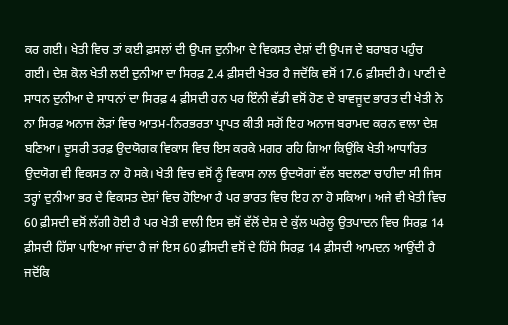ਕਰ ਗਈ। ਖੇਤੀ ਵਿਚ ਤਾਂ ਕਈ ਫ਼ਸਲਾਂ ਦੀ ਉਪਜ ਦੁਨੀਆ ਦੇ ਵਿਕਸਤ ਦੇਸ਼ਾਂ ਦੀ ਉਪਜ ਦੇ ਬਰਾਬਰ ਪਹੁੰਚ ਗਈ। ਦੇਸ਼ ਕੋਲ ਖੇਤੀ ਲਈ ਦੁਨੀਆ ਦਾ ਸਿਰਫ਼ 2.4 ਫ਼ੀਸਦੀ ਖੇਤਰ ਹੈ ਜਦੋਂਕਿ ਵਸੋਂ 17.6 ਫ਼ੀਸਦੀ ਹੈ। ਪਾਣੀ ਦੇ ਸਾਧਨ ਦੁਨੀਆ ਦੇ ਸਾਧਨਾਂ ਦਾ ਸਿਰਫ਼ 4 ਫ਼ੀਸਦੀ ਹਨ ਪਰ ਇੰਨੀ ਵੱਡੀ ਵਸੋਂ ਹੋਣ ਦੇ ਬਾਵਜੂਦ ਭਾਰਤ ਦੀ ਖੇਤੀ ਨੇ ਨਾ ਸਿਰਫ਼ ਅਨਾਜ ਲੋੜਾਂ ਵਿਚ ਆਤਮ-ਨਿਰਭਰਤਾ ਪ੍ਰਾਪਤ ਕੀਤੀ ਸਗੋਂ ਇਹ ਅਨਾਜ ਬਰਾਮਦ ਕਰਨ ਵਾਲਾ ਦੇਸ਼ ਬਣਿਆ। ਦੂਸਰੀ ਤਰਫ਼ ਉਦਯੋਗਕ ਵਿਕਾਸ ਵਿਚ ਇਸ ਕਰਕੇ ਮਗਰ ਰਹਿ ਗਿਆ ਕਿਉਂਕਿ ਖੇਤੀ ਆਧਾਰਿਤ ਉਦਯੋਗ ਵੀ ਵਿਕਸਤ ਨਾ ਹੋ ਸਕੇ। ਖੇਤੀ ਵਿਚ ਵਸੋਂ ਨੂੰ ਵਿਕਾਸ ਨਾਲ ਉਦਯੋਗਾਂ ਵੱਲ ਬਦਲਣਾ ਚਾਹੀਦਾ ਸੀ ਜਿਸ ਤਰ੍ਹਾਂ ਦੁਨੀਆ ਭਰ ਦੇ ਵਿਕਸਤ ਦੇਸ਼ਾਂ ਵਿਚ ਹੋਇਆ ਹੈ ਪਰ ਭਾਰਤ ਵਿਚ ਇਹ ਨਾ ਹੋ ਸਕਿਆ। ਅਜੇ ਵੀ ਖੇਤੀ ਵਿਚ 60 ਫ਼ੀਸਦੀ ਵਸੋਂ ਲੱਗੀ ਹੋਈ ਹੈ ਪਰ ਖੇਤੀ ਵਾਲੀ ਇਸ ਵਸੋਂ ਵੱਲੋਂ ਦੇਸ਼ ਦੇ ਕੁੱਲ ਘਰੇਲੂ ਉਤਪਾਦਨ ਵਿਚ ਸਿਰਫ਼ 14 ਫ਼ੀਸਦੀ ਹਿੱਸਾ ਪਾਇਆ ਜਾਂਦਾ ਹੈ ਜਾਂ ਇਸ 60 ਫ਼ੀਸਦੀ ਵਸੋਂ ਦੇ ਹਿੱਸੇ ਸਿਰਫ਼ 14 ਫ਼ੀਸਦੀ ਆਮਦਨ ਆਉਂਦੀ ਹੈ ਜਦੋਂਕਿ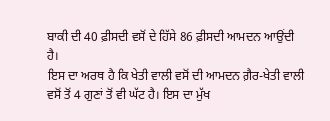ਬਾਕੀ ਦੀ 40 ਫ਼ੀਸਦੀ ਵਸੋਂ ਦੇ ਹਿੱਸੇ 86 ਫ਼ੀਸਦੀ ਆਮਦਨ ਆਉਂਦੀ ਹੈ।
ਇਸ ਦਾ ਅਰਥ ਹੈ ਕਿ ਖੇਤੀ ਵਾਲੀ ਵਸੋਂ ਦੀ ਆਮਦਨ ਗ਼ੈਰ-ਖੇਤੀ ਵਾਲੀ ਵਸੋਂ ਤੋਂ 4 ਗੁਣਾਂ ਤੋਂ ਵੀ ਘੱਟ ਹੈ। ਇਸ ਦਾ ਮੁੱਖ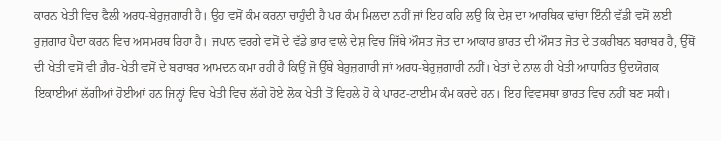ਕਾਰਨ ਖੇਤੀ ਵਿਚ ਫੈਲੀ ਅਰਧ-ਬੇਰੁਜ਼ਗਾਰੀ ਹੈ। ਉਹ ਵਸੋਂ ਕੰਮ ਕਰਨਾ ਚਾਹੁੰਦੀ ਹੈ ਪਰ ਕੰਮ ਮਿਲਦਾ ਨਹੀਂ ਜਾਂ ਇਹ ਕਹਿ ਲਉ ਕਿ ਦੇਸ਼ ਦਾ ਆਰਥਿਕ ਢਾਂਚਾ ਇੰਨੀ ਵੱਡੀ ਵਸੋਂ ਲਈ ਰੁਜ਼ਗਾਰ ਪੈਦਾ ਕਰਨ ਵਿਚ ਅਸਮਰਥ ਰਿਹਾ ਹੈ। ਜਪਾਨ ਵਰਗੇ ਵਸੋਂ ਦੇ ਵੱਡੇ ਭਾਰ ਵਾਲੇ ਦੇਸ਼ ਵਿਚ ਜਿੱਥੇ ਔਸਤ ਜੋਤ ਦਾ ਆਕਾਰ ਭਾਰਤ ਦੀ ਔਸਤ ਜੋਤ ਦੇ ਤਕਰੀਬਨ ਬਰਾਬਰ ਹੈ, ਉੱਥੋਂ ਦੀ ਖੇਤੀ ਵਸੋਂ ਵੀ ਗ਼ੈਰ-ਖੇਤੀ ਵਸੋਂ ਦੇ ਬਰਾਬਰ ਆਮਦਨ ਕਮਾ ਰਹੀ ਹੈ ਕਿਉਂ ਜੋ ਉੱਥੇ ਬੇਰੁਜ਼ਗਾਰੀ ਜਾਂ ਅਰਧ-ਬੇਰੁਜ਼ਗਾਰੀ ਨਹੀਂ। ਖੇਤਾਂ ਦੇ ਨਾਲ ਹੀ ਖੇਤੀ ਆਧਾਰਿਤ ਉਦਯੋਗਕ ਇਕਾਈਆਂ ਲੱਗੀਆਂ ਹੋਈਆਂ ਹਨ ਜਿਨ੍ਹਾਂ ਵਿਚ ਖੇਤੀ ਵਿਚ ਲੱਗੇ ਹੋਏ ਲੋਕ ਖੇਤੀ ਤੋਂ ਵਿਹਲੇ ਹੋ ਕੇ ਪਾਰਟ-ਟਾਈਮ ਕੰਮ ਕਰਦੇ ਹਨ। ਇਹ ਵਿਵਸਥਾ ਭਾਰਤ ਵਿਚ ਨਹੀਂ ਬਣ ਸਕੀ।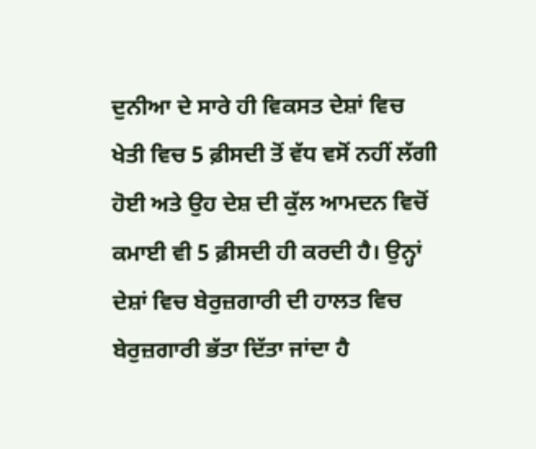ਦੁਨੀਆ ਦੇ ਸਾਰੇ ਹੀ ਵਿਕਸਤ ਦੇਸ਼ਾਂ ਵਿਚ ਖੇਤੀ ਵਿਚ 5 ਫ਼ੀਸਦੀ ਤੋਂ ਵੱਧ ਵਸੋਂ ਨਹੀਂ ਲੱਗੀ ਹੋਈ ਅਤੇ ਉਹ ਦੇਸ਼ ਦੀ ਕੁੱਲ ਆਮਦਨ ਵਿਚੋਂ ਕਮਾਈ ਵੀ 5 ਫ਼ੀਸਦੀ ਹੀ ਕਰਦੀ ਹੈ। ਉਨ੍ਹਾਂ ਦੇਸ਼ਾਂ ਵਿਚ ਬੇਰੁਜ਼ਗਾਰੀ ਦੀ ਹਾਲਤ ਵਿਚ ਬੇਰੁਜ਼ਗਾਰੀ ਭੱਤਾ ਦਿੱਤਾ ਜਾਂਦਾ ਹੈ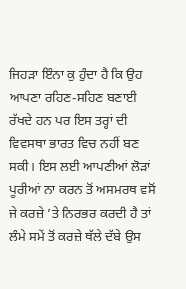ਜਿਹੜਾ ਇੰਨਾ ਕੁ ਹੁੰਦਾ ਹੈ ਕਿ ਉਹ ਆਪਣਾ ਰਹਿਣ-ਸਹਿਣ ਬਣਾਈ ਰੱਖਦੇ ਹਨ ਪਰ ਇਸ ਤਰ੍ਹਾਂ ਦੀ ਵਿਵਸਥਾ ਭਾਰਤ ਵਿਚ ਨਹੀਂ ਬਣ ਸਕੀ। ਇਸ ਲਈ ਆਪਣੀਆਂ ਲੋੜਾਂ ਪੂਰੀਆਂ ਨਾ ਕਰਨ ਤੋਂ ਅਸਮਰਥ ਵਸੋਂ ਜੇ ਕਰਜ਼ੇ ’ਤੇ ਨਿਰਭਰ ਕਰਦੀ ਹੈ ਤਾਂ ਲੰਮੇ ਸਮੇਂ ਤੋਂ ਕਰਜ਼ੇ ਥੱਲੇ ਦੱਬੇ ਉਸ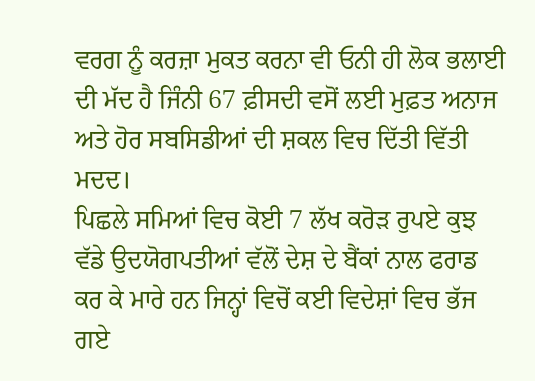ਵਰਗ ਨੂੰ ਕਰਜ਼ਾ ਮੁਕਤ ਕਰਨਾ ਵੀ ਓਨੀ ਹੀ ਲੋਕ ਭਲਾਈ ਦੀ ਮੱਦ ਹੈ ਜਿੰਨੀ 67 ਫ਼ੀਸਦੀ ਵਸੋਂ ਲਈ ਮੁਫ਼ਤ ਅਨਾਜ ਅਤੇ ਹੋਰ ਸਬਸਿਡੀਆਂ ਦੀ ਸ਼ਕਲ ਵਿਚ ਦਿੱਤੀ ਵਿੱਤੀ ਮਦਦ।
ਪਿਛਲੇ ਸਮਿਆਂ ਵਿਚ ਕੋਈ 7 ਲੱਖ ਕਰੋੜ ਰੁਪਏ ਕੁਝ ਵੱਡੇ ਉਦਯੋਗਪਤੀਆਂ ਵੱਲੋਂ ਦੇਸ਼ ਦੇ ਬੈਂਕਾਂ ਨਾਲ ਫਰਾਡ ਕਰ ਕੇ ਮਾਰੇ ਹਨ ਜਿਨ੍ਹਾਂ ਵਿਚੋਂ ਕਈ ਵਿਦੇਸ਼ਾਂ ਵਿਚ ਭੱਜ ਗਏ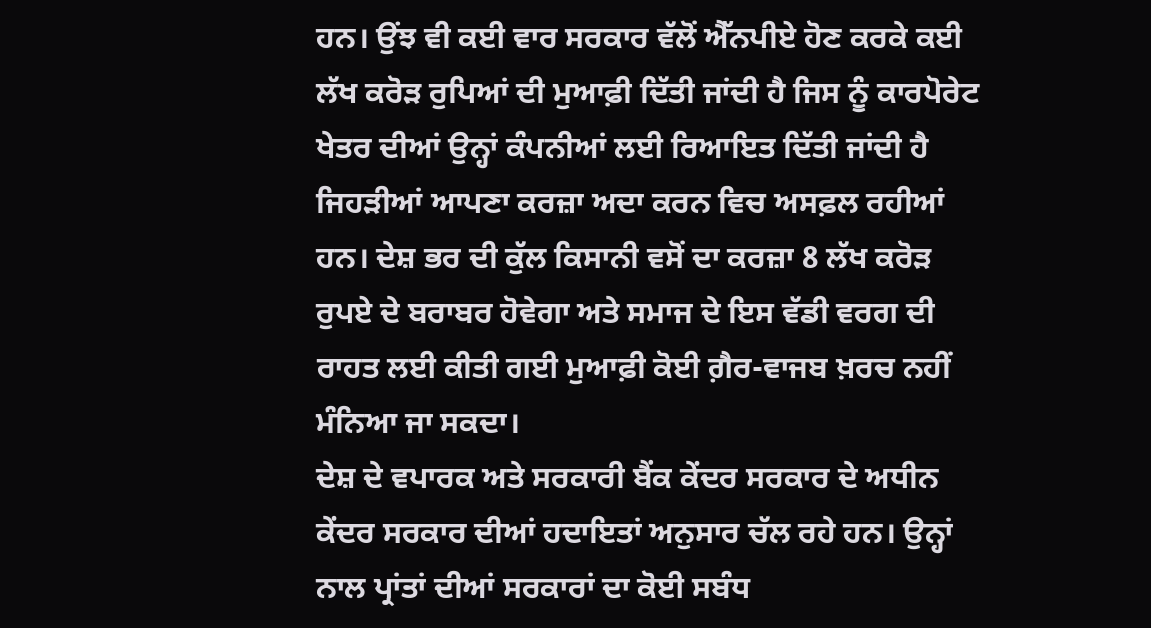ਹਨ। ਉਂਝ ਵੀ ਕਈ ਵਾਰ ਸਰਕਾਰ ਵੱਲੋਂ ਐੱਨਪੀਏ ਹੋਣ ਕਰਕੇ ਕਈ ਲੱਖ ਕਰੋੜ ਰੁਪਿਆਂ ਦੀ ਮੁਆਫ਼ੀ ਦਿੱਤੀ ਜਾਂਦੀ ਹੈ ਜਿਸ ਨੂੰ ਕਾਰਪੋਰੇਟ ਖੇਤਰ ਦੀਆਂ ਉਨ੍ਹਾਂ ਕੰਪਨੀਆਂ ਲਈ ਰਿਆਇਤ ਦਿੱਤੀ ਜਾਂਦੀ ਹੈ ਜਿਹੜੀਆਂ ਆਪਣਾ ਕਰਜ਼ਾ ਅਦਾ ਕਰਨ ਵਿਚ ਅਸਫ਼ਲ ਰਹੀਆਂ ਹਨ। ਦੇਸ਼ ਭਰ ਦੀ ਕੁੱਲ ਕਿਸਾਨੀ ਵਸੋਂ ਦਾ ਕਰਜ਼ਾ 8 ਲੱਖ ਕਰੋੜ ਰੁਪਏ ਦੇ ਬਰਾਬਰ ਹੋਵੇਗਾ ਅਤੇ ਸਮਾਜ ਦੇ ਇਸ ਵੱਡੀ ਵਰਗ ਦੀ ਰਾਹਤ ਲਈ ਕੀਤੀ ਗਈ ਮੁਆਫ਼ੀ ਕੋਈ ਗ਼ੈਰ-ਵਾਜਬ ਖ਼ਰਚ ਨਹੀਂ ਮੰਨਿਆ ਜਾ ਸਕਦਾ।
ਦੇਸ਼ ਦੇ ਵਪਾਰਕ ਅਤੇ ਸਰਕਾਰੀ ਬੈਂਕ ਕੇਂਦਰ ਸਰਕਾਰ ਦੇ ਅਧੀਨ ਕੇਂਦਰ ਸਰਕਾਰ ਦੀਆਂ ਹਦਾਇਤਾਂ ਅਨੁਸਾਰ ਚੱਲ ਰਹੇ ਹਨ। ਉਨ੍ਹਾਂ ਨਾਲ ਪ੍ਰਾਂਤਾਂ ਦੀਆਂ ਸਰਕਾਰਾਂ ਦਾ ਕੋਈ ਸਬੰਧ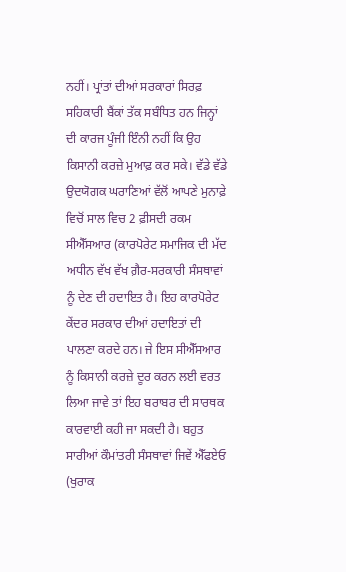ਨਹੀਂ। ਪ੍ਰਾਂਤਾਂ ਦੀਆਂ ਸਰਕਾਰਾਂ ਸਿਰਫ਼ ਸਹਿਕਾਰੀ ਬੈਂਕਾਂ ਤੱਕ ਸਬੰਧਿਤ ਹਨ ਜਿਨ੍ਹਾਂ ਦੀ ਕਾਰਜ ਪੂੰਜੀ ਇੰਨੀ ਨਹੀਂ ਕਿ ਉਹ ਕਿਸਾਨੀ ਕਰਜ਼ੇ ਮੁਆਫ਼ ਕਰ ਸਕੇ। ਵੱਡੇ ਵੱਡੇ ਉਦਯੋਗਕ ਘਰਾਣਿਆਂ ਵੱਲੋਂ ਆਪਣੇ ਮੁਨਾਫ਼ੇ ਵਿਚੋਂ ਸਾਲ ਵਿਚ 2 ਫ਼ੀਸਦੀ ਰਕਮ ਸੀਐੱਸਆਰ (ਕਾਰਪੋਰੇਟ ਸਮਾਜਿਕ ਦੀ ਮੱਦ ਅਧੀਨ ਵੱਖ ਵੱਖ ਗ਼ੈਰ-ਸਰਕਾਰੀ ਸੰਸਥਾਵਾਂ ਨੂੰ ਦੇਣ ਦੀ ਹਦਾਇਤ ਹੈ। ਇਹ ਕਾਰਪੋਰੇਟ ਕੇਂਦਰ ਸਰਕਾਰ ਦੀਆਂ ਹਦਾਇਤਾਂ ਦੀ ਪਾਲਣਾ ਕਰਦੇ ਹਨ। ਜੇ ਇਸ ਸੀਐੱਸਆਰ ਨੂੰ ਕਿਸਾਨੀ ਕਰਜ਼ੇ ਦੂਰ ਕਰਨ ਲਈ ਵਰਤ ਲਿਆ ਜਾਵੇ ਤਾਂ ਇਹ ਬਰਾਬਰ ਦੀ ਸਾਰਥਕ ਕਾਰਵਾਈ ਕਹੀ ਜਾ ਸਕਦੀ ਹੈ। ਬਹੁਤ ਸਾਰੀਆਂ ਕੌਮਾਂਤਰੀ ਸੰਸਥਾਵਾਂ ਜਿਵੇਂ ਐੱਫਏਓ (ਖੁਰਾਕ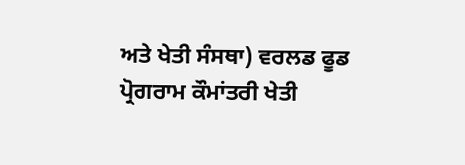ਅਤੇ ਖੇਤੀ ਸੰਸਥਾ) ਵਰਲਡ ਫੂਡ ਪ੍ਰੋਗਰਾਮ ਕੌਮਾਂਤਰੀ ਖੇਤੀ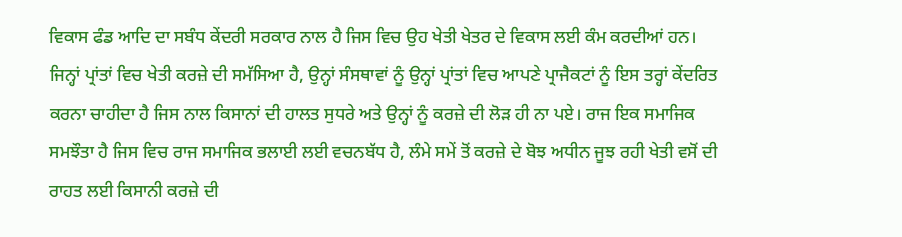ਵਿਕਾਸ ਫੰਡ ਆਦਿ ਦਾ ਸਬੰਧ ਕੇਂਦਰੀ ਸਰਕਾਰ ਨਾਲ ਹੈ ਜਿਸ ਵਿਚ ਉਹ ਖੇਤੀ ਖੇਤਰ ਦੇ ਵਿਕਾਸ ਲਈ ਕੰਮ ਕਰਦੀਆਂ ਹਨ। ਜਿਨ੍ਹਾਂ ਪ੍ਰਾਂਤਾਂ ਵਿਚ ਖੇਤੀ ਕਰਜ਼ੇ ਦੀ ਸਮੱਸਿਆ ਹੈ, ਉਨ੍ਹਾਂ ਸੰਸਥਾਵਾਂ ਨੂੰ ਉਨ੍ਹਾਂ ਪ੍ਰਾਂਤਾਂ ਵਿਚ ਆਪਣੇ ਪ੍ਰਾਜੈਕਟਾਂ ਨੂੰ ਇਸ ਤਰ੍ਹਾਂ ਕੇਂਦਰਿਤ ਕਰਨਾ ਚਾਹੀਦਾ ਹੈ ਜਿਸ ਨਾਲ ਕਿਸਾਨਾਂ ਦੀ ਹਾਲਤ ਸੁਧਰੇ ਅਤੇ ਉਨ੍ਹਾਂ ਨੂੰ ਕਰਜ਼ੇ ਦੀ ਲੋੜ ਹੀ ਨਾ ਪਏ। ਰਾਜ ਇਕ ਸਮਾਜਿਕ ਸਮਝੌਤਾ ਹੈ ਜਿਸ ਵਿਚ ਰਾਜ ਸਮਾਜਿਕ ਭਲਾਈ ਲਈ ਵਚਨਬੱਧ ਹੈ, ਲੰਮੇ ਸਮੇਂ ਤੋਂ ਕਰਜ਼ੇ ਦੇ ਬੋਝ ਅਧੀਨ ਜੂਝ ਰਹੀ ਖੇਤੀ ਵਸੋਂ ਦੀ ਰਾਹਤ ਲਈ ਕਿਸਾਨੀ ਕਰਜ਼ੇ ਦੀ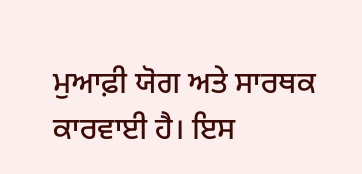ਮੁਆਫ਼ੀ ਯੋਗ ਅਤੇ ਸਾਰਥਕ ਕਾਰਵਾਈ ਹੈ। ਇਸ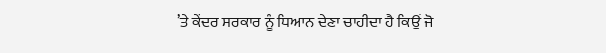’ਤੇ ਕੇਂਦਰ ਸਰਕਾਰ ਨੂੰ ਧਿਆਨ ਦੇਣਾ ਚਾਹੀਦਾ ਹੈ ਕਿਉਂ ਜੋ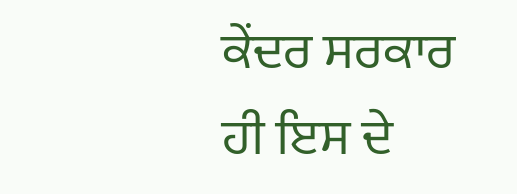ਕੇਂਦਰ ਸਰਕਾਰ ਹੀ ਇਸ ਦੇ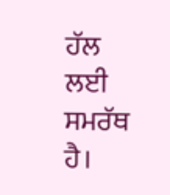ਹੱਲ ਲਈ ਸਮਰੱਥ ਹੈ।